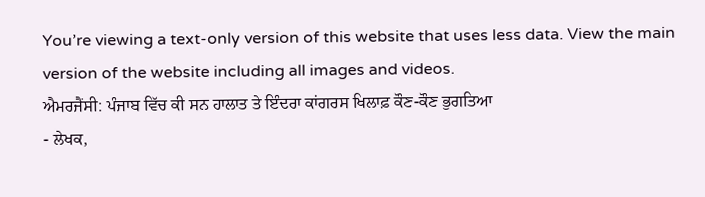You’re viewing a text-only version of this website that uses less data. View the main version of the website including all images and videos.
ਐਮਰਜੈਂਸੀ: ਪੰਜਾਬ ਵਿੱਚ ਕੀ ਸਨ ਹਾਲਾਤ ਤੇ ਇੰਦਰਾ ਕਾਂਗਰਸ ਖਿਲਾਫ਼ ਕੌਣ-ਕੌਣ ਭੁਗਤਿਆ
- ਲੇਖਕ,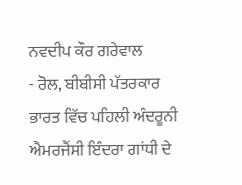ਨਵਦੀਪ ਕੌਰ ਗਰੇਵਾਲ
- ਰੋਲ, ਬੀਬੀਸੀ ਪੱਤਰਕਾਰ
ਭਾਰਤ ਵਿੱਚ ਪਹਿਲੀ ਅੰਦਰੂਨੀ ਐਮਰਜੈਂਸੀ ਇੰਦਰਾ ਗਾਂਧੀ ਦੇ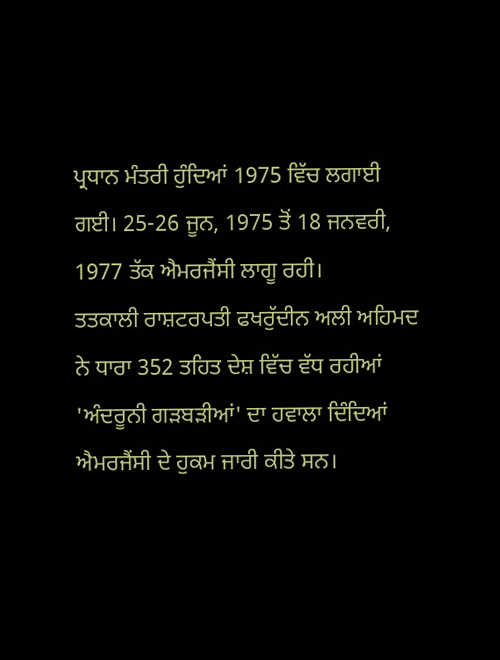ਪ੍ਰਧਾਨ ਮੰਤਰੀ ਹੁੰਦਿਆਂ 1975 ਵਿੱਚ ਲਗਾਈ ਗਈ। 25-26 ਜੂਨ, 1975 ਤੋਂ 18 ਜਨਵਰੀ, 1977 ਤੱਕ ਐਮਰਜੈਂਸੀ ਲਾਗੂ ਰਹੀ।
ਤਤਕਾਲੀ ਰਾਸ਼ਟਰਪਤੀ ਫਖਰੁੱਦੀਨ ਅਲੀ ਅਹਿਮਦ ਨੇ ਧਾਰਾ 352 ਤਹਿਤ ਦੇਸ਼ ਵਿੱਚ ਵੱਧ ਰਹੀਆਂ 'ਅੰਦਰੂਨੀ ਗੜਬੜੀਆਂ' ਦਾ ਹਵਾਲਾ ਦਿੰਦਿਆਂ ਐਮਰਜੈਂਸੀ ਦੇ ਹੁਕਮ ਜਾਰੀ ਕੀਤੇ ਸਨ।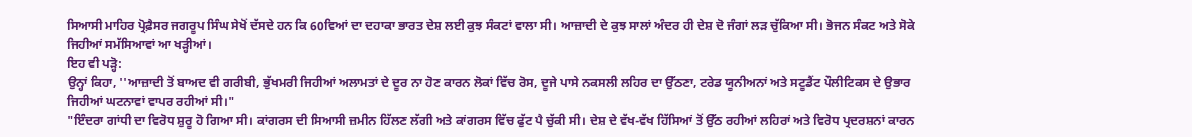ਸਿਆਸੀ ਮਾਹਿਰ ਪ੍ਰੋਫ਼ੈਸਰ ਜਗਰੂਪ ਸਿੰਘ ਸੇਖੋਂ ਦੱਸਦੇ ਹਨ ਕਿ 60ਵਿਆਂ ਦਾ ਦਹਾਕਾ ਭਾਰਤ ਦੇਸ਼ ਲਈ ਕੁਝ ਸੰਕਟਾਂ ਵਾਲਾ ਸੀ। ਆਜ਼ਾਦੀ ਦੇ ਕੁਝ ਸਾਲਾਂ ਅੰਦਰ ਹੀ ਦੇਸ਼ ਦੋ ਜੰਗਾਂ ਲੜ ਚੁੱਕਿਆ ਸੀ। ਭੋਜਨ ਸੰਕਟ ਅਤੇ ਸੋਕੇ ਜਿਹੀਆਂ ਸਮੱਸਿਆਵਾਂ ਆ ਖੜ੍ਹੀਆਂ।
ਇਹ ਵੀ ਪੜ੍ਹੋ:
ਉਨ੍ਹਾਂ ਕਿਹਾ, ''ਆਜ਼ਾਦੀ ਤੋਂ ਬਾਅਦ ਵੀ ਗਰੀਬੀ, ਭੁੱਖਮਰੀ ਜਿਹੀਆਂ ਅਲਾਮਤਾਂ ਦੇ ਦੂਰ ਨਾ ਹੋਣ ਕਾਰਨ ਲੋਕਾਂ ਵਿੱਚ ਰੋਸ, ਦੂਜੇ ਪਾਸੇ ਨਕਸਲੀ ਲਹਿਰ ਦਾ ਉੱਠਣਾ, ਟਰੇਡ ਯੂਨੀਅਨਾਂ ਅਤੇ ਸਟੂਡੈਂਟ ਪੌਲੀਟਿਕਸ ਦੇ ਉਭਾਰ ਜਿਹੀਆਂ ਘਟਨਾਵਾਂ ਵਾਪਰ ਰਹੀਆਂ ਸੀ।"
"ਇੰਦਰਾ ਗਾਂਧੀ ਦਾ ਵਿਰੋਧ ਸ਼ੁਰੂ ਹੋ ਗਿਆ ਸੀ। ਕਾਂਗਰਸ ਦੀ ਸਿਆਸੀ ਜ਼ਮੀਨ ਹਿੱਲਣ ਲੱਗੀ ਅਤੇ ਕਾਂਗਰਸ ਵਿੱਚ ਫੁੱਟ ਪੈ ਚੁੱਕੀ ਸੀ। ਦੇਸ਼ ਦੇ ਵੱਖ-ਵੱਖ ਹਿੱਸਿਆਂ ਤੋਂ ਉੱਠ ਰਹੀਆਂ ਲਹਿਰਾਂ ਅਤੇ ਵਿਰੋਧ ਪ੍ਰਦਰਸ਼ਨਾਂ ਕਾਰਨ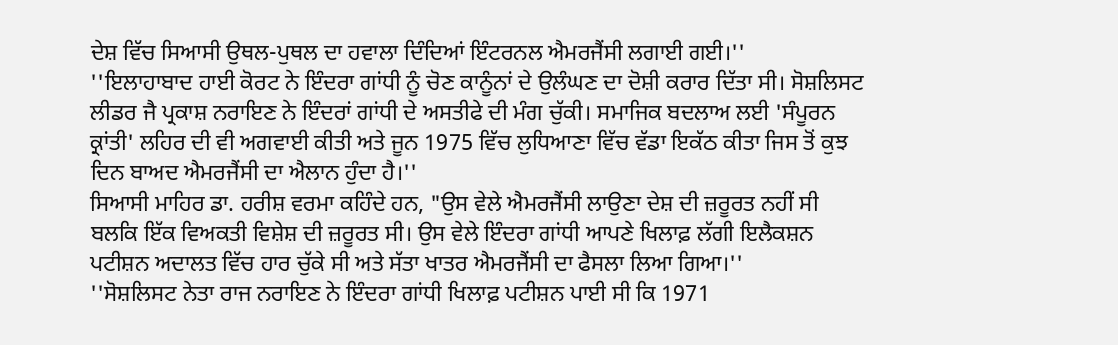ਦੇਸ਼ ਵਿੱਚ ਸਿਆਸੀ ਉਥਲ-ਪੁਥਲ ਦਾ ਹਵਾਲਾ ਦਿੰਦਿਆਂ ਇੰਟਰਨਲ ਐਮਰਜੈਂਸੀ ਲਗਾਈ ਗਈ।''
''ਇਲਾਹਾਬਾਦ ਹਾਈ ਕੋਰਟ ਨੇ ਇੰਦਰਾ ਗਾਂਧੀ ਨੂੰ ਚੋਣ ਕਾਨੂੰਨਾਂ ਦੇ ਉਲੰਘਣ ਦਾ ਦੋਸ਼ੀ ਕਰਾਰ ਦਿੱਤਾ ਸੀ। ਸੋਸ਼ਲਿਸਟ ਲੀਡਰ ਜੈ ਪ੍ਰਕਾਸ਼ ਨਰਾਇਣ ਨੇ ਇੰਦਰਾਂ ਗਾਂਧੀ ਦੇ ਅਸਤੀਫੇ ਦੀ ਮੰਗ ਚੁੱਕੀ। ਸਮਾਜਿਕ ਬਦਲਾਅ ਲਈ 'ਸੰਪੂਰਨ ਕ੍ਰਾਂਤੀ' ਲਹਿਰ ਦੀ ਵੀ ਅਗਵਾਈ ਕੀਤੀ ਅਤੇ ਜੂਨ 1975 ਵਿੱਚ ਲੁਧਿਆਣਾ ਵਿੱਚ ਵੱਡਾ ਇਕੱਠ ਕੀਤਾ ਜਿਸ ਤੋਂ ਕੁਝ ਦਿਨ ਬਾਅਦ ਐਮਰਜੈਂਸੀ ਦਾ ਐਲਾਨ ਹੁੰਦਾ ਹੈ।''
ਸਿਆਸੀ ਮਾਹਿਰ ਡਾ. ਹਰੀਸ਼ ਵਰਮਾ ਕਹਿੰਦੇ ਹਨ, "ਉਸ ਵੇਲੇ ਐਮਰਜੈਂਸੀ ਲਾਉਣਾ ਦੇਸ਼ ਦੀ ਜ਼ਰੂਰਤ ਨਹੀਂ ਸੀ ਬਲਕਿ ਇੱਕ ਵਿਅਕਤੀ ਵਿਸ਼ੇਸ਼ ਦੀ ਜ਼ਰੂਰਤ ਸੀ। ਉਸ ਵੇਲੇ ਇੰਦਰਾ ਗਾਂਧੀ ਆਪਣੇ ਖਿਲਾਫ਼ ਲੱਗੀ ਇਲੈਕਸ਼ਨ ਪਟੀਸ਼ਨ ਅਦਾਲਤ ਵਿੱਚ ਹਾਰ ਚੁੱਕੇ ਸੀ ਅਤੇ ਸੱਤਾ ਖਾਤਰ ਐਮਰਜੈਂਸੀ ਦਾ ਫੈਸਲਾ ਲਿਆ ਗਿਆ।''
''ਸੋਸ਼ਲਿਸਟ ਨੇਤਾ ਰਾਜ ਨਰਾਇਣ ਨੇ ਇੰਦਰਾ ਗਾਂਧੀ ਖਿਲਾਫ਼ ਪਟੀਸ਼ਨ ਪਾਈ ਸੀ ਕਿ 1971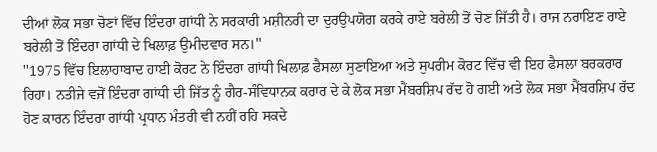ਦੀਆਂ ਲੋਕ ਸਭਾ ਚੋਣਾਂ ਵਿੱਚ ਇੰਦਰਾ ਗਾਂਧੀ ਨੇ ਸਰਕਾਰੀ ਮਸ਼ੀਨਰੀ ਦਾ ਦੁਰਉਪਯੋਗ ਕਰਕੇ ਰਾਏ ਬਰੇਲੀ ਤੋਂ ਚੋਣ ਜਿੱਤੀ ਹੈ। ਰਾਜ ਨਰਾਇਣ ਰਾਏ ਬਰੇਲੀ ਤੋਂ ਇੰਦਰਾ ਗਾਂਧੀ ਦੇ ਖਿਲਾਫ਼ ਉਮੀਦਵਾਰ ਸਨ।''
''1975 ਵਿੱਚ ਇਲਾਹਾਬਾਦ ਹਾਈ ਕੋਰਟ ਨੇ ਇੰਦਰਾ ਗਾਂਧੀ ਖਿਲਾਫ਼ ਫੈਸਲਾ ਸੁਣਾਇਆ ਅਤੇ ਸੁਪਰੀਮ ਕੋਰਟ ਵਿੱਚ ਵੀ ਇਹ ਫੈਸਲਾ ਬਰਕਰਾਰ ਰਿਹਾ। ਨਤੀਜੇ ਵਜੋਂ ਇੰਦਰਾ ਗਾਂਧੀ ਦੀ ਜਿੱਤ ਨੂੰ ਗੈਰ-ਸੰਵਿਧਾਨਕ ਕਰਾਰ ਦੇ ਕੇ ਲੋਕ ਸਭਾ ਮੈਂਬਰਸ਼ਿਪ ਰੱਦ ਹੋ ਗਈ ਅਤੇ ਲੋਕ ਸਭਾ ਮੈਂਬਰਸ਼ਿਪ ਰੱਦ ਹੋਣ ਕਾਰਨ ਇੰਦਰਾ ਗਾਂਧੀ ਪ੍ਰਧਾਨ ਮੰਤਰੀ ਵੀ ਨਹੀਂ ਰਹਿ ਸਕਦੇ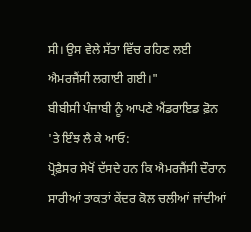ਸੀ। ਉਸ ਵੇਲੇ ਸੱਤਾ ਵਿੱਚ ਰਹਿਣ ਲਈ ਐਮਰਜੈਂਸੀ ਲਗਾਈ ਗਈ।"
ਬੀਬੀਸੀ ਪੰਜਾਬੀ ਨੂੰ ਆਪਣੇ ਐਂਡਰਾਇਡ ਫ਼ੋਨ 'ਤੇ ਇੰਝ ਲੈ ਕੇ ਆਓ:
ਪ੍ਰੋਫ਼ੈਸਰ ਸੇਖੋਂ ਦੱਸਦੇ ਹਨ ਕਿ ਐਮਰਜੈਂਸੀ ਦੌਰਾਨ ਸਾਰੀਆਂ ਤਾਕਤਾਂ ਕੇਂਦਰ ਕੋਲ ਚਲੀਆਂ ਜਾਂਦੀਆਂ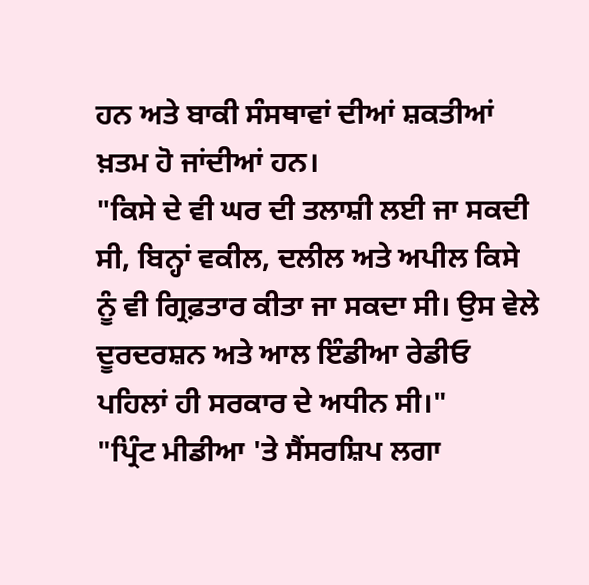ਹਨ ਅਤੇ ਬਾਕੀ ਸੰਸਥਾਵਾਂ ਦੀਆਂ ਸ਼ਕਤੀਆਂ ਖ਼ਤਮ ਹੋ ਜਾਂਦੀਆਂ ਹਨ।
"ਕਿਸੇ ਦੇ ਵੀ ਘਰ ਦੀ ਤਲਾਸ਼ੀ ਲਈ ਜਾ ਸਕਦੀ ਸੀ, ਬਿਨ੍ਹਾਂ ਵਕੀਲ, ਦਲੀਲ ਅਤੇ ਅਪੀਲ ਕਿਸੇ ਨੂੰ ਵੀ ਗ੍ਰਿਫ਼ਤਾਰ ਕੀਤਾ ਜਾ ਸਕਦਾ ਸੀ। ਉਸ ਵੇਲੇ ਦੂਰਦਰਸ਼ਨ ਅਤੇ ਆਲ ਇੰਡੀਆ ਰੇਡੀਓ ਪਹਿਲਾਂ ਹੀ ਸਰਕਾਰ ਦੇ ਅਧੀਨ ਸੀ।"
"ਪ੍ਰਿੰਟ ਮੀਡੀਆ 'ਤੇ ਸੈਂਸਰਸ਼ਿਪ ਲਗਾ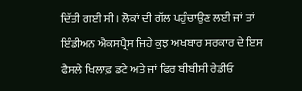ਦਿੱਤੀ ਗਈ ਸੀ। ਲੋਕਾਂ ਦੀ ਗੱਲ ਪਹੁੰਚਾਉਣ ਲਈ ਜਾਂ ਤਾਂ ਇੰਡੀਅਨ ਐਕਸਪ੍ਰੈਸ ਜਿਹੇ ਕੁਝ ਅਖਬਾਰ ਸਰਕਾਰ ਦੇ ਇਸ ਫੈਸਲੇ ਖਿਲਾਫ਼ ਡਟੇ ਅਤੇ ਜਾਂ ਫਿਰ ਬੀਬੀਸੀ ਰੇਡੀਓ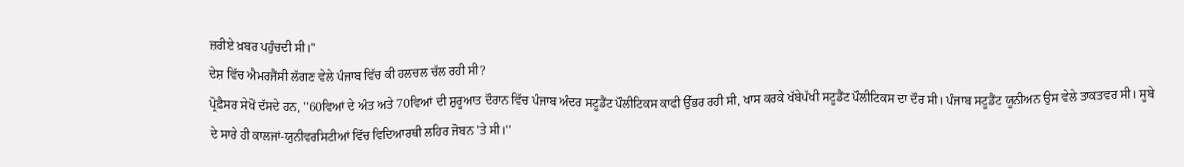ਜ਼ਰੀਏ ਖ਼ਬਰ ਪਹੁੰਚਦੀ ਸੀ।"
ਦੇਸ਼ ਵਿੱਚ ਐਮਰਜੈਂਸੀ ਲੱਗਣ ਵੇਲੇ ਪੰਜਾਬ ਵਿੱਚ ਕੀ ਹਲਚਲ ਚੱਲ ਰਹੀ ਸੀ?
ਪ੍ਰੋਫ਼ੈਸਰ ਸੇਖੋਂ ਦੱਸਦੇ ਹਨ, ''60ਵਿਆਂ ਦੇ ਅੰਤ ਅਤੇ 70ਵਿਆਂ ਦੀ ਸ਼ੁਰੂਆਤ ਦੌਰਾਨ ਵਿੱਚ ਪੰਜਾਬ ਅੰਦਰ ਸਟੂਡੈਂਟ ਪੌਲੀਟਿਕਸ ਕਾਫੀ ਉੱਭਰ ਰਹੀ ਸੀ, ਖਾਸ ਕਰਕੇ ਖੱਬੇਪੱਖੀ ਸਟੂਡੈਂਟ ਪੌਲੀਟਿਕਸ ਦਾ ਦੌਰ ਸੀ। ਪੰਜਾਬ ਸਟੂਡੈਂਟ ਯੂਨੀਅਨ ਉਸ ਵੇਲੇ ਤਾਕਤਵਰ ਸੀ। ਸੂਬੇ ਦੇ ਸਾਰੇ ਹੀ ਕਾਲਜਾਂ-ਯੁਨੀਵਰਸਿਟੀਆਂ ਵਿੱਚ ਵਿਦਿਆਰਥੀ ਲਹਿਰ ਜੋਬਨ 'ਤੇ ਸੀ।''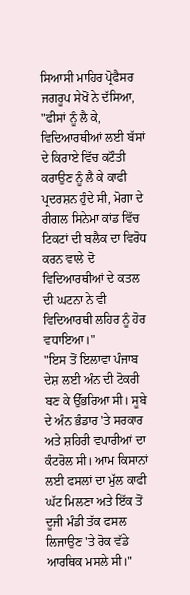ਸਿਆਸੀ ਮਾਹਿਰ ਪ੍ਰੋਫੈਸਰ ਜਗਰੂਪ ਸੇਖੋਂ ਨੇ ਦੱਸਿਆ, "ਫੀਸਾਂ ਨੂੰ ਲੈ ਕੇ, ਵਿਦਿਆਰਥੀਆਂ ਲਈ ਬੱਸਾਂ ਦੇ ਕਿਰਾਏ ਵਿੱਚ ਕਟੌਤੀ ਕਰਾਉਣ ਨੂੰ ਲੈ ਕੇ ਕਾਫੀ ਪ੍ਰਦਰਸ਼ਨ ਹੁੰਦੇ ਸੀ, ਮੋਗਾ ਦੇ ਰੀਗਲ ਸਿਨੇਮਾ ਕਾਂਡ ਵਿੱਚ ਟਿਕਟਾਂ ਦੀ ਬਲੈਕ ਦਾ ਵਿਰੋਧ ਕਰਨ ਵਾਲੇ ਦੋ ਵਿਦਿਆਰਥੀਆਂ ਦੇ ਕਤਲ ਦੀ ਘਟਨਾ ਨੇ ਵੀ ਵਿਦਿਆਰਥੀ ਲਹਿਰ ਨੂੰ ਹੋਰ ਵਧਾਇਆ।"
"ਇਸ ਤੋਂ ਇਲਾਵਾ ਪੰਜਾਬ ਦੇਸ਼ ਲਈ ਅੰਨ ਦੀ ਟੋਕਰੀ ਬਣ ਕੇ ਉੱਭਰਿਆ ਸੀ। ਸੂਬੇ ਦੇ ਅੰਨ ਭੰਡਾਰ 'ਤੇ ਸਰਕਾਰ ਅਤੇ ਸ਼ਹਿਰੀ ਵਪਾਰੀਆਂ ਦਾ ਕੰਟਰੋਲ ਸੀ। ਆਮ ਕਿਸਾਨਾਂ ਲਈ ਫਸਲਾਂ ਦਾ ਮੁੱਲ ਕਾਫੀ ਘੱਟ ਮਿਲਣਾ ਅਤੇ ਇੱਕ ਤੋਂ ਦੂਜੀ ਮੰਡੀ ਤੱਕ ਫਸਲ ਲਿਜਾਉਣ 'ਤੇ ਰੋਕ ਵੱਡੇ ਆਰਥਿਕ ਮਸਲੇ ਸੀ।"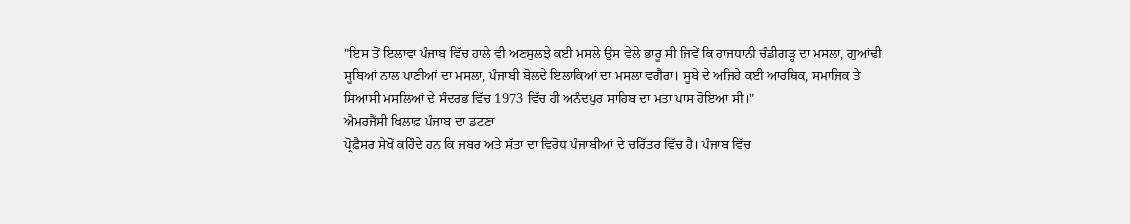"ਇਸ ਤੋਂ ਇਲਾਵਾ ਪੰਜਾਬ ਵਿੱਚ ਹਾਲੇ ਵੀ ਅਣਸੁਲਝੇ ਕਈ ਮਸਲੇ ਉਸ ਵੇਲੇ ਭਾਰੂ ਸੀ ਜਿਵੇਂ ਕਿ ਰਾਜਧਾਨੀ ਚੰਡੀਗੜ੍ਹ ਦਾ ਮਸਲਾ, ਗੁਆਂਢੀ ਸੂਬਿਆਂ ਨਾਲ ਪਾਣੀਆਂ ਦਾ ਮਸਲਾ, ਪੰਜਾਬੀ ਬੋਲਦੇ ਇਲਾਕਿਆਂ ਦਾ ਮਸਲਾ ਵਗੈਰਾ। ਸੂਬੇ ਦੇ ਅਜਿਹੇ ਕਈ ਆਰਥਿਕ, ਸਮਾਜਿਕ ਤੇ ਸਿਆਸੀ ਮਸਲਿਆਂ ਦੇ ਸੰਦਰਭ ਵਿੱਚ 1973 ਵਿੱਚ ਹੀ ਅਨੰਦਪੁਰ ਸਾਹਿਬ ਦਾ ਮਤਾ ਪਾਸ ਹੋਇਆ ਸੀ।"
ਐਮਰਜੈਂਸੀ ਖਿਲਾਫ਼ ਪੰਜਾਬ ਦਾ ਡਟਣਾ
ਪ੍ਰੋਫ਼ੈਸਰ ਸੇਖੋਂ ਕਹਿੰਦੇ ਹਨ ਕਿ ਜਬਰ ਅਤੇ ਸੱਤਾ ਦਾ ਵਿਰੋਧ ਪੰਜਾਬੀਆਂ ਦੇ ਚਰਿੱਤਰ ਵਿੱਚ ਹੈ। ਪੰਜਾਬ ਵਿੱਚ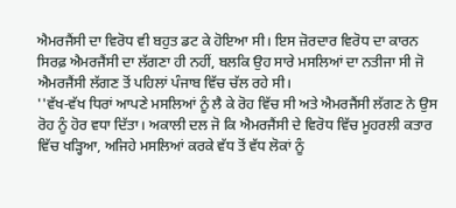ਐਮਰਜੈਂਸੀ ਦਾ ਵਿਰੋਧ ਵੀ ਬਹੁਤ ਡਟ ਕੇ ਹੋਇਆ ਸੀ। ਇਸ ਜ਼ੋਰਦਾਰ ਵਿਰੋਧ ਦਾ ਕਾਰਨ ਸਿਰਫ਼ ਐਮਰਜੈਂਸੀ ਦਾ ਲੱਗਣਾ ਹੀ ਨਹੀਂ, ਬਲਕਿ ਉਹ ਸਾਰੇ ਮਸਲਿਆਂ ਦਾ ਨਤੀਜਾ ਸੀ ਜੋ ਐਮਰਜੈਂਸੀ ਲੱਗਣ ਤੋਂ ਪਹਿਲਾਂ ਪੰਜਾਬ ਵਿੱਚ ਚੱਲ ਰਹੇ ਸੀ।
''ਵੱਖ-ਵੱਖ ਧਿਰਾਂ ਆਪਣੇ ਮਸਲਿਆਂ ਨੂੰ ਲੈ ਕੇ ਰੋਹ ਵਿੱਚ ਸੀ ਅਤੇ ਐਮਰਜੈਂਸੀ ਲੱਗਣ ਨੇ ਉਸ ਰੋਹ ਨੂੰ ਹੋਰ ਵਧਾ ਦਿੱਤਾ। ਅਕਾਲੀ ਦਲ ਜੋ ਕਿ ਐਮਰਜੈਂਸੀ ਦੇ ਵਿਰੋਧ ਵਿੱਚ ਮੂਹਰਲੀ ਕਤਾਰ ਵਿੱਚ ਖੜ੍ਹਿਆ, ਅਜਿਹੇ ਮਸਲਿਆਂ ਕਰਕੇ ਵੱਧ ਤੋਂ ਵੱਧ ਲੋਕਾਂ ਨੂੰ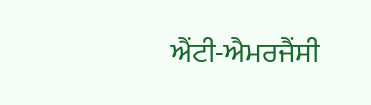ਐਂਟੀ-ਐਮਰਜੈਂਸੀ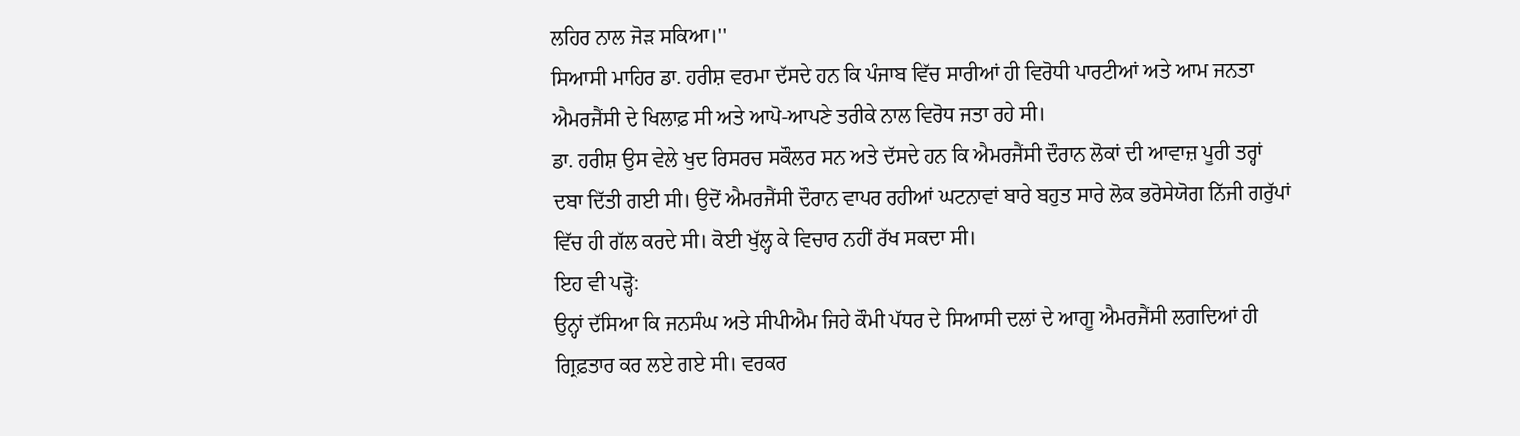ਲਹਿਰ ਨਾਲ ਜੋੜ ਸਕਿਆ।''
ਸਿਆਸੀ ਮਾਹਿਰ ਡਾ. ਹਰੀਸ਼ ਵਰਮਾ ਦੱਸਦੇ ਹਨ ਕਿ ਪੰਜਾਬ ਵਿੱਚ ਸਾਰੀਆਂ ਹੀ ਵਿਰੋਧੀ ਪਾਰਟੀਆਂ ਅਤੇ ਆਮ ਜਨਤਾ ਐਮਰਜੈਂਸੀ ਦੇ ਖਿਲਾਫ਼ ਸੀ ਅਤੇ ਆਪੋ-ਆਪਣੇ ਤਰੀਕੇ ਨਾਲ ਵਿਰੋਧ ਜਤਾ ਰਹੇ ਸੀ।
ਡਾ. ਹਰੀਸ਼ ਉਸ ਵੇਲੇ ਖੁਦ ਰਿਸਰਚ ਸਕੌਲਰ ਸਨ ਅਤੇ ਦੱਸਦੇ ਹਨ ਕਿ ਐਮਰਜੈਂਸੀ ਦੌਰਾਨ ਲੋਕਾਂ ਦੀ ਆਵਾਜ਼ ਪੂਰੀ ਤਰ੍ਹਾਂ ਦਬਾ ਦਿੱਤੀ ਗਈ ਸੀ। ਉਦੋਂ ਐਮਰਜੈਂਸੀ ਦੌਰਾਨ ਵਾਪਰ ਰਹੀਆਂ ਘਟਨਾਵਾਂ ਬਾਰੇ ਬਹੁਤ ਸਾਰੇ ਲੋਕ ਭਰੋਸੇਯੋਗ ਨਿੱਜੀ ਗਰੁੱਪਾਂ ਵਿੱਚ ਹੀ ਗੱਲ ਕਰਦੇ ਸੀ। ਕੋਈ ਖੁੱਲ੍ਹ ਕੇ ਵਿਚਾਰ ਨਹੀਂ ਰੱਖ ਸਕਦਾ ਸੀ।
ਇਹ ਵੀ ਪੜ੍ਹੋ:
ਉਨ੍ਹਾਂ ਦੱਸਿਆ ਕਿ ਜਨਸੰਘ ਅਤੇ ਸੀਪੀਐਮ ਜਿਹੇ ਕੌਮੀ ਪੱਧਰ ਦੇ ਸਿਆਸੀ ਦਲਾਂ ਦੇ ਆਗੂ ਐਮਰਜੈਂਸੀ ਲਗਦਿਆਂ ਹੀ ਗ੍ਰਿਫ਼ਤਾਰ ਕਰ ਲਏ ਗਏ ਸੀ। ਵਰਕਰ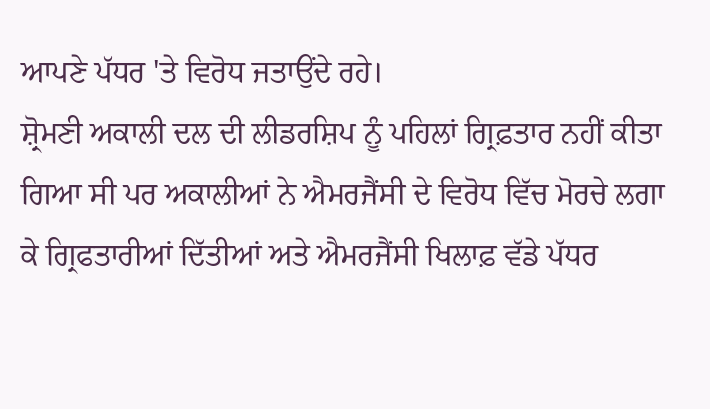ਆਪਣੇ ਪੱਧਰ 'ਤੇ ਵਿਰੋਧ ਜਤਾਉਂਦੇ ਰਹੇ।
ਸ਼੍ਰੋਮਣੀ ਅਕਾਲੀ ਦਲ ਦੀ ਲੀਡਰਸ਼ਿਪ ਨੂੰ ਪਹਿਲਾਂ ਗ੍ਰਿਫ਼ਤਾਰ ਨਹੀਂ ਕੀਤਾ ਗਿਆ ਸੀ ਪਰ ਅਕਾਲੀਆਂ ਨੇ ਐਮਰਜੈਂਸੀ ਦੇ ਵਿਰੋਧ ਵਿੱਚ ਮੋਰਚੇ ਲਗਾ ਕੇ ਗ੍ਰਿਫਤਾਰੀਆਂ ਦਿੱਤੀਆਂ ਅਤੇ ਐਮਰਜੈਂਸੀ ਖਿਲਾਫ਼ ਵੱਡੇ ਪੱਧਰ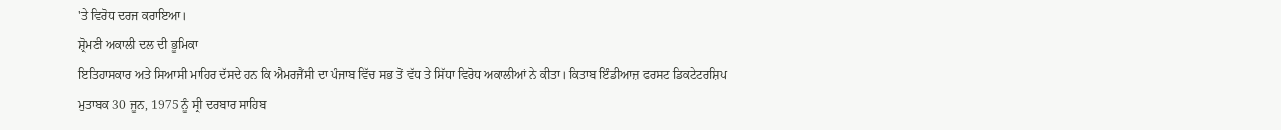'ਤੇ ਵਿਰੋਧ ਦਰਜ ਕਰਾਇਆ।
ਸ਼੍ਰੋਮਣੀ ਅਕਾਲੀ ਦਲ ਦੀ ਭੂਮਿਕਾ
ਇਤਿਹਾਸਕਾਰ ਅਤੇ ਸਿਆਸੀ ਮਾਹਿਰ ਦੱਸਦੇ ਹਨ ਕਿ ਐਮਰਜੈਂਸੀ ਦਾ ਪੰਜਾਬ ਵਿੱਚ ਸਭ ਤੋਂ ਵੱਧ ਤੇ ਸਿੱਧਾ ਵਿਰੋਧ ਅਕਾਲੀਆਂ ਨੇ ਕੀਤਾ। ਕਿਤਾਬ ਇੰਡੀਆਜ਼ ਫਰਸਟ ਡਿਕਟੇਟਰਸ਼ਿਪ ਮੁਤਾਬਕ 30 ਜੂਨ, 1975 ਨੂੰ ਸ੍ਰੀ ਦਰਬਾਰ ਸਾਹਿਬ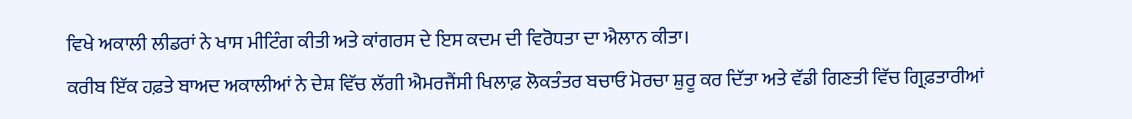ਵਿਖੇ ਅਕਾਲੀ ਲੀਡਰਾਂ ਨੇ ਖਾਸ ਮੀਟਿੰਗ ਕੀਤੀ ਅਤੇ ਕਾਂਗਰਸ ਦੇ ਇਸ ਕਦਮ ਦੀ ਵਿਰੋਧਤਾ ਦਾ ਐਲਾਨ ਕੀਤਾ।
ਕਰੀਬ ਇੱਕ ਹਫ਼ਤੇ ਬਾਅਦ ਅਕਾਲੀਆਂ ਨੇ ਦੇਸ਼ ਵਿੱਚ ਲੱਗੀ ਐਮਰਜੈਂਸੀ ਖਿਲਾਫ਼ ਲੋਕਤੰਤਰ ਬਚਾਓ ਮੋਰਚਾ ਸ਼ੁਰੂ ਕਰ ਦਿੱਤਾ ਅਤੇ ਵੱਡੀ ਗਿਣਤੀ ਵਿੱਚ ਗ੍ਰਿਫ਼ਤਾਰੀਆਂ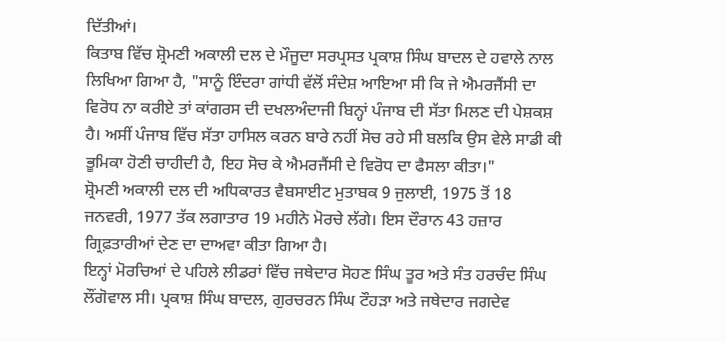ਦਿੱਤੀਆਂ।
ਕਿਤਾਬ ਵਿੱਚ ਸ਼੍ਰੋਮਣੀ ਅਕਾਲੀ ਦਲ ਦੇ ਮੌਜੂਦਾ ਸਰਪ੍ਰਸਤ ਪ੍ਰਕਾਸ਼ ਸਿੰਘ ਬਾਦਲ ਦੇ ਹਵਾਲੇ ਨਾਲ ਲਿਖਿਆ ਗਿਆ ਹੈ, "ਸਾਨੂੰ ਇੰਦਰਾ ਗਾਂਧੀ ਵੱਲੋਂ ਸੰਦੇਸ਼ ਆਇਆ ਸੀ ਕਿ ਜੇ ਐਮਰਜੈਂਸੀ ਦਾ ਵਿਰੋਧ ਨਾ ਕਰੀਏ ਤਾਂ ਕਾਂਗਰਸ ਦੀ ਦਖਲਅੰਦਾਜੀ ਬਿਨ੍ਹਾਂ ਪੰਜਾਬ ਦੀ ਸੱਤਾ ਮਿਲਣ ਦੀ ਪੇਸ਼ਕਸ਼ ਹੈ। ਅਸੀਂ ਪੰਜਾਬ ਵਿੱਚ ਸੱਤਾ ਹਾਸਿਲ ਕਰਨ ਬਾਰੇ ਨਹੀਂ ਸੋਚ ਰਹੇ ਸੀ ਬਲਕਿ ਉਸ ਵੇਲੇ ਸਾਡੀ ਕੀ ਭੂਮਿਕਾ ਹੋਣੀ ਚਾਹੀਦੀ ਹੈ, ਇਹ ਸੋਚ ਕੇ ਐਮਰਜੈਂਸੀ ਦੇ ਵਿਰੋਧ ਦਾ ਫੈਸਲਾ ਕੀਤਾ।"
ਸ਼੍ਰੋਮਣੀ ਅਕਾਲੀ ਦਲ ਦੀ ਅਧਿਕਾਰਤ ਵੈਬਸਾਈਟ ਮੁਤਾਬਕ 9 ਜੁਲਾਈ, 1975 ਤੋਂ 18 ਜਨਵਰੀ, 1977 ਤੱਕ ਲਗਾਤਾਰ 19 ਮਹੀਨੇ ਮੋਰਚੇ ਲੱਗੇ। ਇਸ ਦੌਰਾਨ 43 ਹਜ਼ਾਰ ਗ੍ਰਿਫ਼ਤਾਰੀਆਂ ਦੇਣ ਦਾ ਦਾਅਵਾ ਕੀਤਾ ਗਿਆ ਹੈ।
ਇਨ੍ਹਾਂ ਮੋਰਚਿਆਂ ਦੇ ਪਹਿਲੇ ਲੀਡਰਾਂ ਵਿੱਚ ਜਥੇਦਾਰ ਸੋਹਣ ਸਿੰਘ ਤੂਰ ਅਤੇ ਸੰਤ ਹਰਚੰਦ ਸਿੰਘ ਲੌਂਗੋਵਾਲ ਸੀ। ਪ੍ਰਕਾਸ਼ ਸਿੰਘ ਬਾਦਲ, ਗੁਰਚਰਨ ਸਿੰਘ ਟੌਹੜਾ ਅਤੇ ਜਥੇਦਾਰ ਜਗਦੇਵ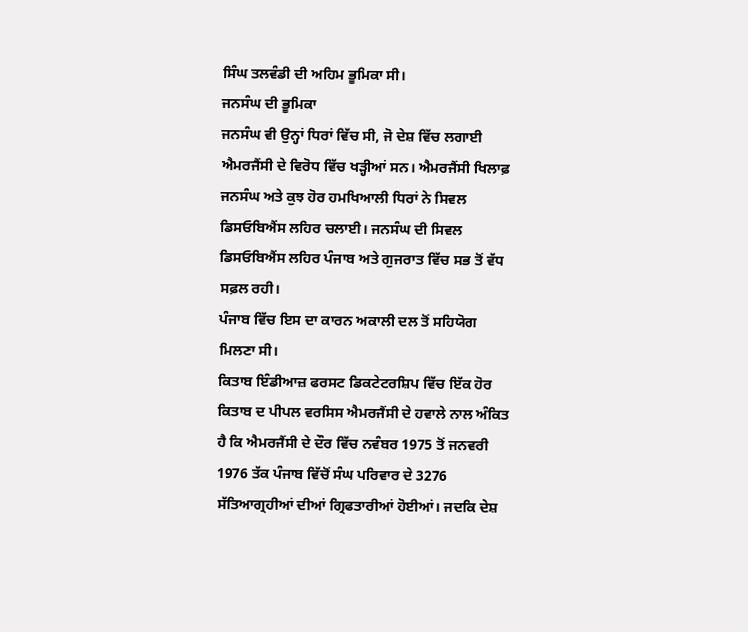ਸਿੰਘ ਤਲਵੰਡੀ ਦੀ ਅਹਿਮ ਭੂਮਿਕਾ ਸੀ।
ਜਨਸੰਘ ਦੀ ਭੂਮਿਕਾ
ਜਨਸੰਘ ਵੀ ਉਨ੍ਹਾਂ ਧਿਰਾਂ ਵਿੱਚ ਸੀ, ਜੋ ਦੇਸ਼ ਵਿੱਚ ਲਗਾਈ ਐਮਰਜੈਂਸੀ ਦੇ ਵਿਰੋਧ ਵਿੱਚ ਖੜ੍ਹੀਆਂ ਸਨ। ਐਮਰਜੈਂਸੀ ਖਿਲਾਫ਼ ਜਨਸੰਘ ਅਤੇ ਕੁਝ ਹੋਰ ਹਮਖਿਆਲੀ ਧਿਰਾਂ ਨੇ ਸਿਵਲ ਡਿਸਓਬਿਐਂਸ ਲਹਿਰ ਚਲਾਈ। ਜਨਸੰਘ ਦੀ ਸਿਵਲ ਡਿਸਓਬਿਐਂਸ ਲਹਿਰ ਪੰਜਾਬ ਅਤੇ ਗੁਜਰਾਤ ਵਿੱਚ ਸਭ ਤੋਂ ਵੱਧ ਸਫ਼ਲ ਰਹੀ।
ਪੰਜਾਬ ਵਿੱਚ ਇਸ ਦਾ ਕਾਰਨ ਅਕਾਲੀ ਦਲ ਤੋਂ ਸਹਿਯੋਗ ਮਿਲਣਾ ਸੀ।
ਕਿਤਾਬ ਇੰਡੀਆਜ਼ ਫਰਸਟ ਡਿਕਟੇਟਰਸ਼ਿਪ ਵਿੱਚ ਇੱਕ ਹੋਰ ਕਿਤਾਬ ਦ ਪੀਪਲ ਵਰਸਿਸ ਐਮਰਜੈਂਸੀ ਦੇ ਹਵਾਲੇ ਨਾਲ ਅੰਕਿਤ ਹੈ ਕਿ ਐਮਰਜੈਂਸੀ ਦੇ ਦੌਰ ਵਿੱਚ ਨਵੰਬਰ 1975 ਤੋਂ ਜਨਵਰੀ 1976 ਤੱਕ ਪੰਜਾਬ ਵਿੱਚੋਂ ਸੰਘ ਪਰਿਵਾਰ ਦੇ 3276 ਸੱਤਿਆਗ੍ਰਹੀਆਂ ਦੀਆਂ ਗ੍ਰਿਫਤਾਰੀਆਂ ਹੋਈਆਂ। ਜਦਕਿ ਦੇਸ਼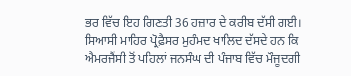ਭਰ ਵਿੱਚ ਇਹ ਗਿਣਤੀ 36 ਹਜ਼ਾਰ ਦੇ ਕਰੀਬ ਦੱਸੀ ਗਈ।
ਸਿਆਸੀ ਮਾਹਿਰ ਪ੍ਰੋਫ਼ੈਸਰ ਮੁਹੰਮਦ ਖਾਲਿਦ ਦੱਸਦੇ ਹਨ ਕਿ ਐਮਰਜੈਂਸੀ ਤੋਂ ਪਹਿਲਾਂ ਜਨਸੰਘ ਦੀ ਪੰਜਾਬ ਵਿੱਚ ਮੌਜੂਦਗੀ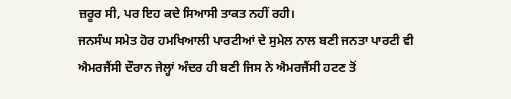ਜ਼ਰੂਰ ਸੀ, ਪਰ ਇਹ ਕਦੇ ਸਿਆਸੀ ਤਾਕਤ ਨਹੀਂ ਰਹੀ।
ਜਨਸੰਘ ਸਮੇਤ ਹੋਰ ਹਮਖਿਆਲੀ ਪਾਰਟੀਆਂ ਦੇ ਸੁਮੇਲ ਨਾਲ ਬਣੀ ਜਨਤਾ ਪਾਰਟੀ ਵੀ ਐਮਰਜੈਂਸੀ ਦੌਰਾਨ ਜੇਲ੍ਹਾਂ ਅੰਦਰ ਹੀ ਬਣੀ ਜਿਸ ਨੇ ਐਮਰਜੈਂਸੀ ਹਟਣ ਤੋਂ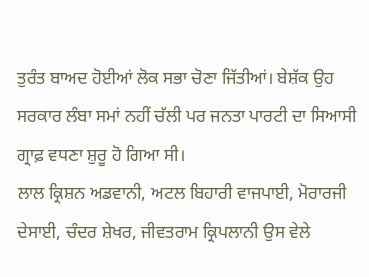ਤੁਰੰਤ ਬਾਅਦ ਹੋਈਆਂ ਲੋਕ ਸਭਾ ਚੋਣਾ ਜਿੱਤੀਆਂ। ਬੇਸ਼ੱਕ ਉਹ ਸਰਕਾਰ ਲੰਬਾ ਸਮਾਂ ਨਹੀਂ ਚੱਲੀ ਪਰ ਜਨਤਾ ਪਾਰਟੀ ਦਾ ਸਿਆਸੀ ਗ੍ਰਾਫ਼ ਵਧਣਾ ਸ਼ੁਰੂ ਹੋ ਗਿਆ ਸੀ।
ਲਾਲ ਕ੍ਰਿਸ਼ਨ ਅਡਵਾਨੀ, ਅਟਲ ਬਿਹਾਰੀ ਵਾਜਪਾਈ, ਮੋਰਾਰਜੀ ਦੇਸਾਈ, ਚੰਦਰ ਸ਼ੇਖਰ, ਜੀਵਤਰਾਮ ਕ੍ਰਿਪਲਾਨੀ ਉਸ ਵੇਲੇ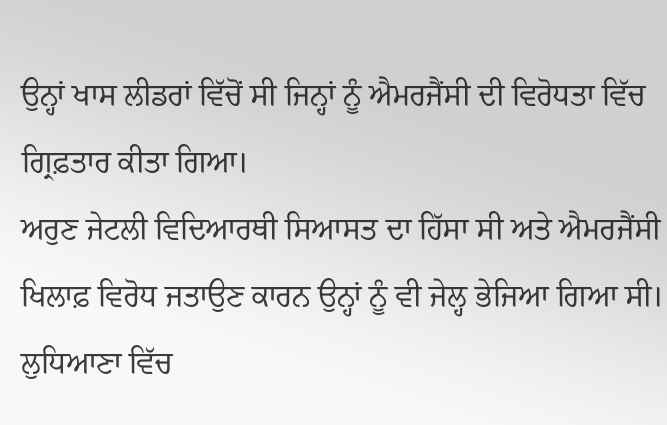ਉਨ੍ਹਾਂ ਖਾਸ ਲੀਡਰਾਂ ਵਿੱਚੋਂ ਸੀ ਜਿਨ੍ਹਾਂ ਨੂੰ ਐਮਰਜੈਂਸੀ ਦੀ ਵਿਰੋਧਤਾ ਵਿੱਚ ਗ੍ਰਿਫ਼ਤਾਰ ਕੀਤਾ ਗਿਆ।
ਅਰੁਣ ਜੇਟਲੀ ਵਿਦਿਆਰਥੀ ਸਿਆਸਤ ਦਾ ਹਿੱਸਾ ਸੀ ਅਤੇ ਐਮਰਜੈਂਸੀ ਖਿਲਾਫ਼ ਵਿਰੋਧ ਜਤਾਉਣ ਕਾਰਨ ਉਨ੍ਹਾਂ ਨੂੰ ਵੀ ਜੇਲ੍ਹ ਭੇਜਿਆ ਗਿਆ ਸੀ। ਲੁਧਿਆਣਾ ਵਿੱਚ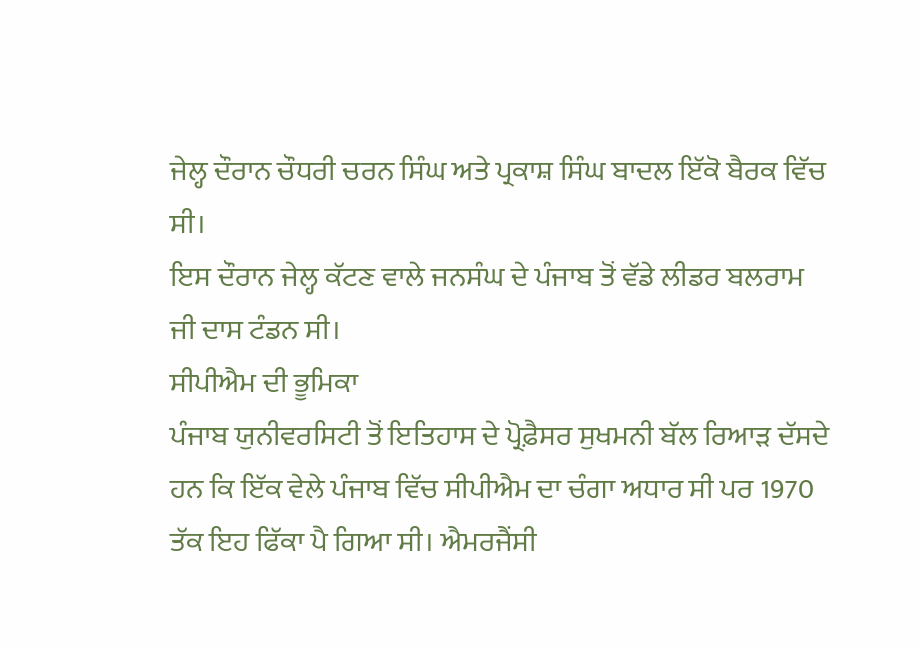ਜੇਲ੍ਹ ਦੌਰਾਨ ਚੌਧਰੀ ਚਰਨ ਸਿੰਘ ਅਤੇ ਪ੍ਰਕਾਸ਼ ਸਿੰਘ ਬਾਦਲ ਇੱਕੋ ਬੈਰਕ ਵਿੱਚ ਸੀ।
ਇਸ ਦੌਰਾਨ ਜੇਲ੍ਹ ਕੱਟਣ ਵਾਲੇ ਜਨਸੰਘ ਦੇ ਪੰਜਾਬ ਤੋਂ ਵੱਡੇ ਲੀਡਰ ਬਲਰਾਮ ਜੀ ਦਾਸ ਟੰਡਨ ਸੀ।
ਸੀਪੀਐਮ ਦੀ ਭੂਮਿਕਾ
ਪੰਜਾਬ ਯੁਨੀਵਰਸਿਟੀ ਤੋਂ ਇਤਿਹਾਸ ਦੇ ਪ੍ਰੋਫ਼ੈਸਰ ਸੁਖਮਨੀ ਬੱਲ ਰਿਆੜ ਦੱਸਦੇ ਹਨ ਕਿ ਇੱਕ ਵੇਲੇ ਪੰਜਾਬ ਵਿੱਚ ਸੀਪੀਐਮ ਦਾ ਚੰਗਾ ਅਧਾਰ ਸੀ ਪਰ 1970 ਤੱਕ ਇਹ ਫਿੱਕਾ ਪੈ ਗਿਆ ਸੀ। ਐਮਰਜੈਂਸੀ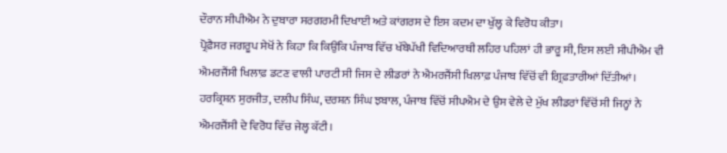ਦੌਰਾਨ ਸੀਪੀਐਮ ਨੇ ਦੁਬਾਰਾ ਸਰਗਰਮੀ ਦਿਖਾਈ ਅਤੇ ਕਾਂਗਰਸ ਦੇ ਇਸ ਕਦਮ ਦਾ ਖੁੱਲ੍ਹ ਕੇ ਵਿਰੋਧ ਕੀਤਾ।
ਪ੍ਰੋਫ਼ੈਸਰ ਜਗਰੂਪ ਸੇਖੋਂ ਨੇ ਕਿਹਾ ਕਿ ਕਿਉਂਕਿ ਪੰਜਾਬ ਵਿੱਚ ਖੱਬੇਪੱਖੀ ਵਿਦਿਆਰਥੀ ਲਹਿਰ ਪਹਿਲਾਂ ਹੀ ਭਾਰੂ ਸੀ, ਇਸ ਲਈ ਸੀਪੀਐਮ ਵੀ ਐਮਰਜੈਂਸੀ ਖਿਲਾਫ਼ ਡਟਣ ਵਾਲੀ ਪਾਰਟੀ ਸੀ ਜਿਸ ਦੇ ਲੀਡਰਾਂ ਨੇ ਐਮਰਜੈਂਸੀ ਖਿਲਾਫ਼ ਪੰਜਾਬ ਵਿੱਚੋਂ ਵੀ ਗ੍ਰਿਫ਼ਤਾਰੀਆਂ ਦਿੱਤੀਆਂ।
ਹਰਕ੍ਰਿਸ਼ਨ ਸੁਰਜੀਤ, ਦਲੀਪ ਸਿੰਘ, ਦਰਸ਼ਨ ਸਿੰਘ ਝਬਾਲ, ਪੰਜਾਬ ਵਿੱਚੋਂ ਸੀਪਐਮ ਦੇ ਉਸ ਵੇਲੇ ਦੇ ਮੁੱਖ ਲੀਡਰਾਂ ਵਿੱਚੋਂ ਸੀ ਜਿਨ੍ਹਾਂ ਨੇ ਐਮਰਜੈਂਸੀ ਦੇ ਵਿਰੋਧ ਵਿੱਚ ਜੇਲ੍ਹ ਕੱਟੀ।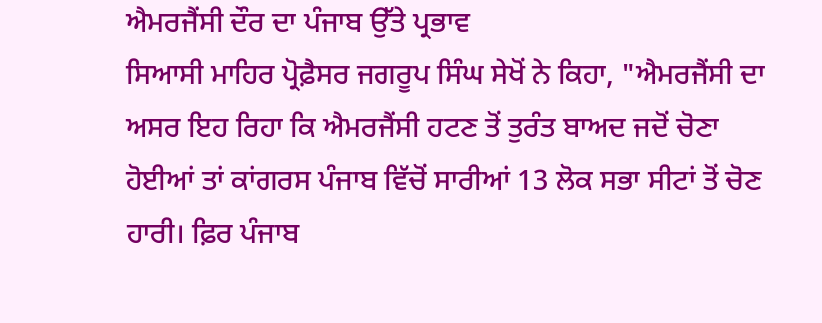ਐਮਰਜੈਂਸੀ ਦੌਰ ਦਾ ਪੰਜਾਬ ਉੱਤੇ ਪ੍ਰਭਾਵ
ਸਿਆਸੀ ਮਾਹਿਰ ਪ੍ਰੋਫ਼ੈਸਰ ਜਗਰੂਪ ਸਿੰਘ ਸੇਖੋਂ ਨੇ ਕਿਹਾ, "ਐਮਰਜੈਂਸੀ ਦਾ ਅਸਰ ਇਹ ਰਿਹਾ ਕਿ ਐਮਰਜੈਂਸੀ ਹਟਣ ਤੋਂ ਤੁਰੰਤ ਬਾਅਦ ਜਦੋਂ ਚੋਣਾ ਹੋਈਆਂ ਤਾਂ ਕਾਂਗਰਸ ਪੰਜਾਬ ਵਿੱਚੋਂ ਸਾਰੀਆਂ 13 ਲੋਕ ਸਭਾ ਸੀਟਾਂ ਤੋਂ ਚੋਣ ਹਾਰੀ। ਫ਼ਿਰ ਪੰਜਾਬ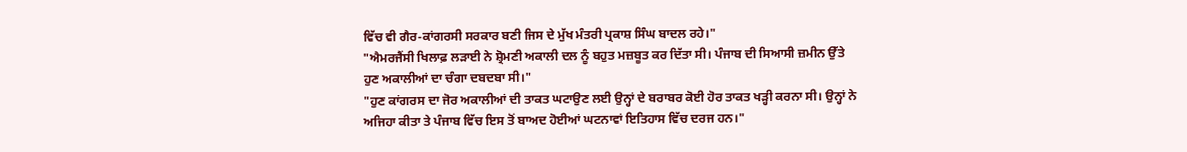ਵਿੱਚ ਵੀ ਗੈਰ-ਕਾਂਗਰਸੀ ਸਰਕਾਰ ਬਣੀ ਜਿਸ ਦੇ ਮੁੱਖ ਮੰਤਰੀ ਪ੍ਰਕਾਸ਼ ਸਿੰਘ ਬਾਦਲ ਰਹੇ।"
"ਐਮਰਜੈਂਸੀ ਖਿਲਾਫ਼ ਲੜਾਈ ਨੇ ਸ਼੍ਰੋਮਣੀ ਅਕਾਲੀ ਦਲ ਨੂੰ ਬਹੁਤ ਮਜ਼ਬੂਤ ਕਰ ਦਿੱਤਾ ਸੀ। ਪੰਜਾਬ ਦੀ ਸਿਆਸੀ ਜ਼ਮੀਨ ਉੱਤੇ ਹੁਣ ਅਕਾਲੀਆਂ ਦਾ ਚੰਗਾ ਦਬਦਬਾ ਸੀ।"
"ਹੁਣ ਕਾਂਗਰਸ ਦਾ ਜੋਰ ਅਕਾਲੀਆਂ ਦੀ ਤਾਕਤ ਘਟਾਉਣ ਲਈ ਉਨ੍ਹਾਂ ਦੇ ਬਰਾਬਰ ਕੋਈ ਹੋਰ ਤਾਕਤ ਖੜ੍ਹੀ ਕਰਨਾ ਸੀ। ਉਨ੍ਹਾਂ ਨੇ ਅਜਿਹਾ ਕੀਤਾ ਤੇ ਪੰਜਾਬ ਵਿੱਚ ਇਸ ਤੋਂ ਬਾਅਦ ਹੋਈਆਂ ਘਟਨਾਵਾਂ ਇਤਿਹਾਸ ਵਿੱਚ ਦਰਜ ਹਨ।"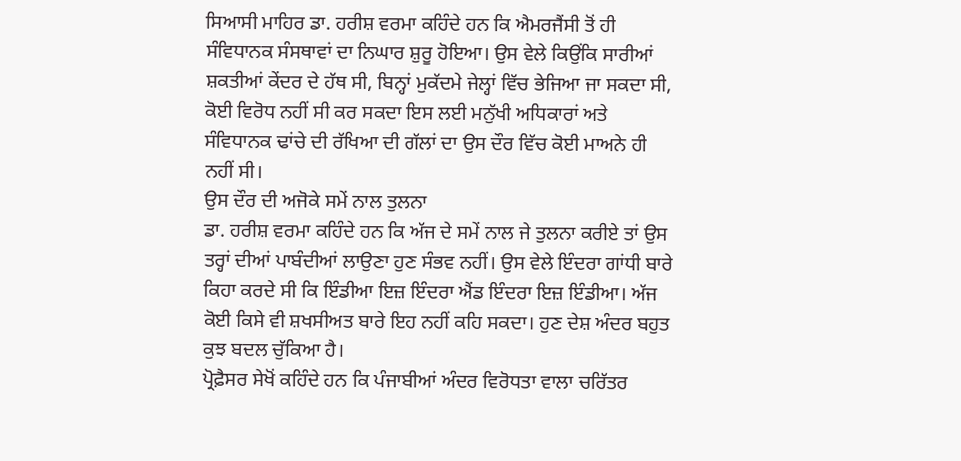ਸਿਆਸੀ ਮਾਹਿਰ ਡਾ. ਹਰੀਸ਼ ਵਰਮਾ ਕਹਿੰਦੇ ਹਨ ਕਿ ਐਮਰਜੈਂਸੀ ਤੋਂ ਹੀ ਸੰਵਿਧਾਨਕ ਸੰਸਥਾਵਾਂ ਦਾ ਨਿਘਾਰ ਸ਼ੁਰੂ ਹੋਇਆ। ਉਸ ਵੇਲੇ ਕਿਉਂਕਿ ਸਾਰੀਆਂ ਸ਼ਕਤੀਆਂ ਕੇਂਦਰ ਦੇ ਹੱਥ ਸੀ, ਬਿਨ੍ਹਾਂ ਮੁਕੱਦਮੇ ਜੇਲ੍ਹਾਂ ਵਿੱਚ ਭੇਜਿਆ ਜਾ ਸਕਦਾ ਸੀ, ਕੋਈ ਵਿਰੋਧ ਨਹੀਂ ਸੀ ਕਰ ਸਕਦਾ ਇਸ ਲਈ ਮਨੁੱਖੀ ਅਧਿਕਾਰਾਂ ਅਤੇ ਸੰਵਿਧਾਨਕ ਢਾਂਚੇ ਦੀ ਰੱਖਿਆ ਦੀ ਗੱਲਾਂ ਦਾ ਉਸ ਦੌਰ ਵਿੱਚ ਕੋਈ ਮਾਅਨੇ ਹੀ ਨਹੀਂ ਸੀ।
ਉਸ ਦੌਰ ਦੀ ਅਜੋਕੇ ਸਮੇਂ ਨਾਲ ਤੁਲਨਾ
ਡਾ. ਹਰੀਸ਼ ਵਰਮਾ ਕਹਿੰਦੇ ਹਨ ਕਿ ਅੱਜ ਦੇ ਸਮੇਂ ਨਾਲ ਜੇ ਤੁਲਨਾ ਕਰੀਏ ਤਾਂ ਉਸ ਤਰ੍ਹਾਂ ਦੀਆਂ ਪਾਬੰਦੀਆਂ ਲਾਉਣਾ ਹੁਣ ਸੰਭਵ ਨਹੀਂ। ਉਸ ਵੇਲੇ ਇੰਦਰਾ ਗਾਂਧੀ ਬਾਰੇ ਕਿਹਾ ਕਰਦੇ ਸੀ ਕਿ ਇੰਡੀਆ ਇਜ਼ ਇੰਦਰਾ ਐਂਡ ਇੰਦਰਾ ਇਜ਼ ਇੰਡੀਆ। ਅੱਜ ਕੋਈ ਕਿਸੇ ਵੀ ਸ਼ਖਸੀਅਤ ਬਾਰੇ ਇਹ ਨਹੀਂ ਕਹਿ ਸਕਦਾ। ਹੁਣ ਦੇਸ਼ ਅੰਦਰ ਬਹੁਤ ਕੁਝ ਬਦਲ ਚੁੱਕਿਆ ਹੈ।
ਪ੍ਰੋਫ਼ੈਸਰ ਸੇਖੋਂ ਕਹਿੰਦੇ ਹਨ ਕਿ ਪੰਜਾਬੀਆਂ ਅੰਦਰ ਵਿਰੋਧਤਾ ਵਾਲਾ ਚਰਿੱਤਰ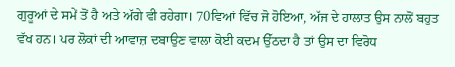ਗੁਰੂਆਂ ਦੇ ਸਮੇਂ ਤੋਂ ਹੈ ਅਤੇ ਅੱਗੇ ਵੀ ਰਹੇਗਾ। 70ਵਿਆਂ ਵਿੱਚ ਜੋ ਹੋਇਆ, ਅੱਜ ਦੇ ਹਾਲਾਤ ਉਸ ਨਾਲੋਂ ਬਹੁਤ ਵੱਖ ਹਨ। ਪਰ ਲੋਕਾਂ ਦੀ ਆਵਾਜ਼ ਦਬਾਉਣ ਵਾਲਾ ਕੋਈ ਕਦਮ ਉੱਠਦਾ ਹੈ ਤਾਂ ਉਸ ਦਾ ਵਿਰੋਧ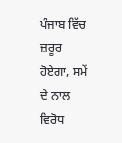ਪੰਜਾਬ ਵਿੱਚ ਜ਼ਰੂਰ ਹੋਏਗਾ, ਸਮੇਂ ਦੇ ਨਾਲ ਵਿਰੋਧ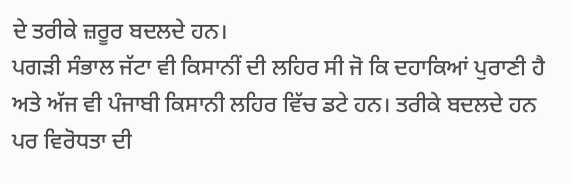ਦੇ ਤਰੀਕੇ ਜ਼ਰੂਰ ਬਦਲਦੇ ਹਨ।
ਪਗੜੀ ਸੰਭਾਲ ਜੱਟਾ ਵੀ ਕਿਸਾਨੀਂ ਦੀ ਲਹਿਰ ਸੀ ਜੋ ਕਿ ਦਹਾਕਿਆਂ ਪੁਰਾਣੀ ਹੈ ਅਤੇ ਅੱਜ ਵੀ ਪੰਜਾਬੀ ਕਿਸਾਨੀ ਲਹਿਰ ਵਿੱਚ ਡਟੇ ਹਨ। ਤਰੀਕੇ ਬਦਲਦੇ ਹਨ ਪਰ ਵਿਰੋਧਤਾ ਦੀ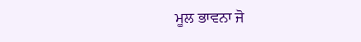ਮੂਲ ਭਾਵਨਾ ਜੋ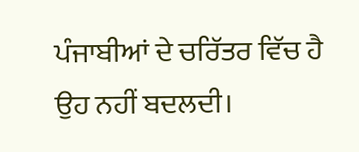ਪੰਜਾਬੀਆਂ ਦੇ ਚਰਿੱਤਰ ਵਿੱਚ ਹੈ ਉਹ ਨਹੀਂ ਬਦਲਦੀ।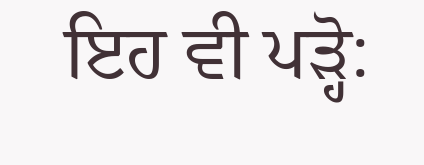ਇਹ ਵੀ ਪੜ੍ਹੋ: